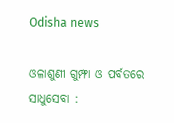Odisha news

ଓଳାଶୁଣୀ ଗୁମ୍ଫା ଓ ପର୍ବତରେ ସାଧୁସେବା :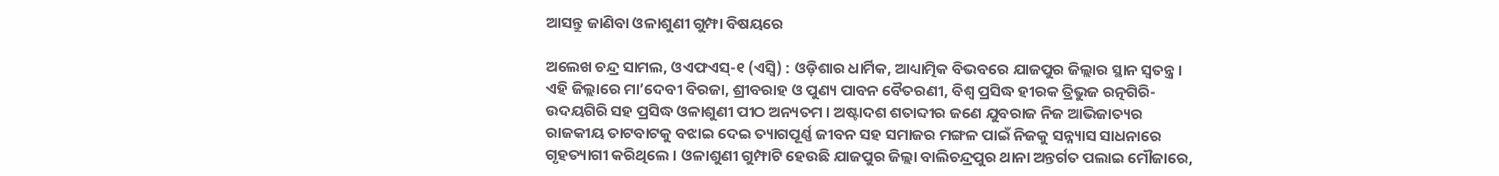ଆସନ୍ତୁ ଜାଣିବା ଓଳାଶୁଣୀ ଗୁମ୍ଫା ବିଷୟରେ

ଅଲେଖ ଚନ୍ଦ୍ର ସାମଲ, ଓଏଫଏସ୍-୧ (ଏସ୍ବି) : ଓଡ଼ିଶାର ଧାର୍ମିକ, ଆଧ୍ୟାତ୍ମିକ ବିଭବରେ ଯାଜପୁର ଜିଲ୍ଲାର ସ୍ଥାନ ସ୍ୱତନ୍ତ୍ର । ଏହି ଜିଲ୍ଲାରେ ମା’ଦେବୀ ବିରଜା, ଶ୍ରୀବରାହ ଓ ପୁଣ୍ୟ ପାବନ ବୈତରଣୀ, ବିଶ୍ୱ ପ୍ରସିଦ୍ଧ ହୀରକ ତ୍ରିଭୁଜ ରତ୍ନଗିରି-ଉଦୟଗିରି ସହ ପ୍ରସିଦ୍ଧ ଓଳାଶୁଣୀ ପୀଠ ଅନ୍ୟତମ । ଅଷ୍ଟାଦଶ ଶତାବ୍ଦୀର ଜଣେ ଯୁବରାଜ ନିଜ ଆଭିଜାତ୍ୟର ରାଜକୀୟ ତାଟବାଟକୁ ବଝାଇ ଦେଇ ତ୍ୟାଗପୂର୍ଣ୍ଣ ଜୀବନ ସହ ସମାଜର ମଙ୍ଗଳ ପାଇଁ ନିଜକୁ ସନ୍ନ୍ୟାସ ସାଧନାରେ ଗୃହତ୍ୟାଗୀ କରିଥିଲେ । ଓଳାଶୁଣୀ ଗୁମ୍ଫାଟି ହେଉଛି ଯାଜପୁର ଜିଲ୍ଲା ବାଲିଚନ୍ଦ୍ରପୁର ଥାନା ଅନ୍ତର୍ଗତ ପଲାଇ ମୌଜାରେ,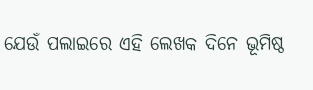ଯେଉଁ ପଲାଇରେ ଏହି ଲେଖକ ଦିନେ ଭୂମିଷ୍ଠ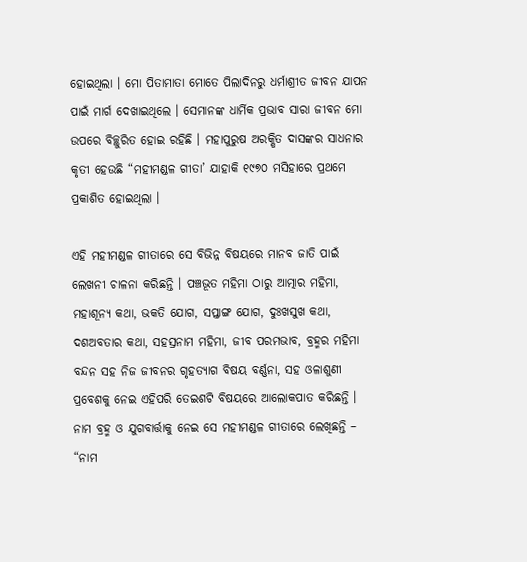ହୋଇଥିଲା । ମୋ ପିତାମାତା ମୋତେ ପିଲାଦିନରୁ ଧର୍ମାଶ୍ରୀତ ଜୀବନ ଯାପନ ପାଇଁ ମାର୍ଗ ଦେଖାଇଥିଲେ । ସେମାନଙ୍କ ଧାର୍ମିକ ପ୍ରଭାବ ସାରା ଜୀବନ ମୋ ଉପରେ ବିଚ୍ଛୁରିତ ହୋଇ ରହିଛି । ମହାପୁରୁଷ ଅରକ୍ଷିତ ଦାସଙ୍କର ସାଧନାର କୃତୀ ହେଉଛି “ମହୀମଣ୍ଡଳ ଗୀତା’ ଯାହାକି ୧୯୭୦ ମସିହାରେ ପ୍ରଥମେ ପ୍ରକାଶିତ ହୋଇଥିଲା ।

ଏହି ମହୀମଣ୍ଡଳ ଗୀତାରେ ସେ ବିଭିନ୍ନ ବିଷୟରେ ମାନବ ଜାତି ପାଇଁ ଲେଖନୀ ଚାଳନା କରିଛନ୍ତି । ପଞ୍ଚଭୂତ ମହିମା ଠାରୁ ଆତ୍ମାର ମହିମା, ମହାଶୂନ୍ୟ କଥା, ଭକତି ଯୋଗ, ସପ୍ତାଙ୍ଗ ଯୋଗ, ଦୁଃଖସୁଖ କଥା, ଦଶଅବତାର କଥା, ସହସ୍ରନାମ ମହିମା, ଜୀବ ପରମଭାବ, ବ୍ରହ୍ମର ମହିମା ବନ୍ଦନ ସହ ନିଜ ଜୀବନର ଗୃହତ୍ୟାଗ ବିଷୟ ବର୍ଣ୍ଣନା, ସହ ଓଳାଶୁଣୀ ପ୍ରବେଶକୁ ନେଇ ଏହିପରି ତେଇଶଟି ବିଷୟରେ ଆଲୋକପାତ କରିଛନ୍ତି । ନାମ ବ୍ରହ୍ମ ଓ ଯୁଗବାର୍ତ୍ତାକୁ ନେଇ ସେ ମହୀମଣ୍ଡଳ ଗୀତାରେ ଲେଖିଛନ୍ତି – “ନାମ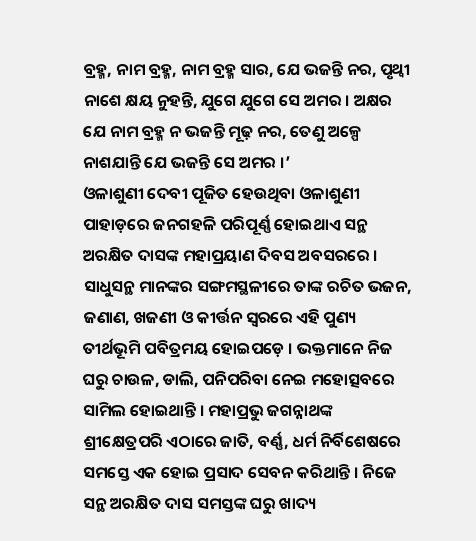ବ୍ରହ୍ମ, ନାମ ବ୍ରହ୍ମ, ନାମ ବ୍ରହ୍ମ ସାର, ଯେ ଭଜନ୍ତି ନର, ପୃଥ୍ୱୀ ନାଶେ କ୍ଷୟ ନୁହନ୍ତି, ଯୁଗେ ଯୁଗେ ସେ ଅମର । ଅକ୍ଷର ଯେ ନାମ ବ୍ରହ୍ମ ନ ଭଜନ୍ତି ମୂଢ଼ ନର, ତେଣୁ ଅଳ୍ପେ ନାଶଯାନ୍ତି ଯେ ଭଜନ୍ତି ସେ ଅମର ।’
ଓଳାଶୁଣୀ ଦେବୀ ପୂଜିତ ହେଉଥିବା ଓଳାଶୁଣୀ ପାହାଡ଼ରେ ଜନଗହଳି ପରିପୂର୍ଣ୍ଣ ହୋଇଥାଏ ସନ୍ଥ ଅରକ୍ଷିତ ଦାସଙ୍କ ମହାପ୍ରୟାଣ ଦିବସ ଅବସରରେ । ସାଧୁସନ୍ଥ ମାନଙ୍କର ସଙ୍ଗମସ୍ଥଳୀରେ ତାଙ୍କ ରଚିତ ଭଜନ, ଜଣାଣ, ଖଜଣୀ ଓ କୀର୍ତ୍ତନ ସ୍ୱରରେ ଏହି ପୁଣ୍ୟ ତୀର୍ଥଭୂମି ପବିତ୍ରମୟ ହୋଇପଡ଼େ । ଭକ୍ତମାନେ ନିଜ ଘରୁ ଚାଉଳ, ଡାଲି, ପନିପରିବା ନେଇ ମହୋତ୍ସବରେ ସାମିଲ ହୋଇଥାନ୍ତି । ମହାପ୍ରଭୁ ଜଗନ୍ନାଥଙ୍କ ଶ୍ରୀକ୍ଷେତ୍ରପରି ଏଠାରେ ଜାତି, ବର୍ଣ୍ଣ, ଧର୍ମ ନିର୍ବିଶେଷରେ ସମସ୍ତେ ଏକ ହୋଇ ପ୍ରସାଦ ସେବନ କରିଥାନ୍ତି । ନିଜେ ସନ୍ଥ ଅରକ୍ଷିତ ଦାସ ସମସ୍ତଙ୍କ ଘରୁ ଖାଦ୍ୟ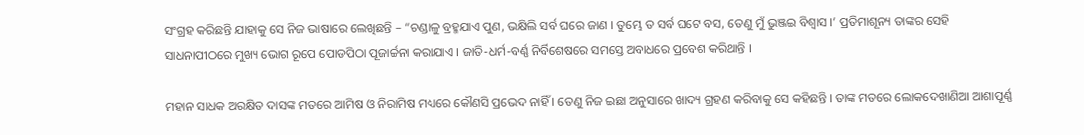ସଂଗ୍ରହ କରିଛନ୍ତି ଯାହାକୁ ସେ ନିଜ ଭାଷାରେ ଲେଖିଛନ୍ତି – “ଚଣ୍ଡାଳୁ ବ୍ରହ୍ମଯାଏ ପୁଣ, ଭକ୍ଷିଲି ସର୍ବ ଘରେ ଜାଣ । ତୁମ୍ଭେ ତ ସର୍ବ ଘଟେ ବସ, ତେଣୁ ମୁଁ ଭୁଞ୍ଜଇ ବିଶ୍ୱାସ ।’ ପ୍ରତିମାଶୂନ୍ୟ ତାଙ୍କର ସେହି ସାଧନାପୀଠରେ ମୁଖ୍ୟ ଭୋଗ ରୂପେ ପୋଡପିଠା ପୂଜାର୍ଚ୍ଚନା କରାଯାଏ । ଜାତି-ଧର୍ମ-ବର୍ଣ୍ଣ ନିର୍ବିଶେଷରେ ସମସ୍ତେ ଅବାଧରେ ପ୍ରବେଶ କରିଥାନ୍ତି ।

ମହାନ ସାଧକ ଅରକ୍ଷିତ ଦାସଙ୍କ ମତରେ ଆମିଷ ଓ ନିରାମିଷ ମଧ୍ୟରେ କୌଣସି ପ୍ରଭେଦ ନାହିଁ । ତେଣୁ ନିଜ ଇଛା ଅନୁସାରେ ଖାଦ୍ୟ ଗ୍ରହଣ କରିବାକୁ ସେ କହିଛନ୍ତି । ତାଙ୍କ ମତରେ ଲୋକଦେଖାଣିଆ ଆଶାପୂର୍ଣ୍ଣ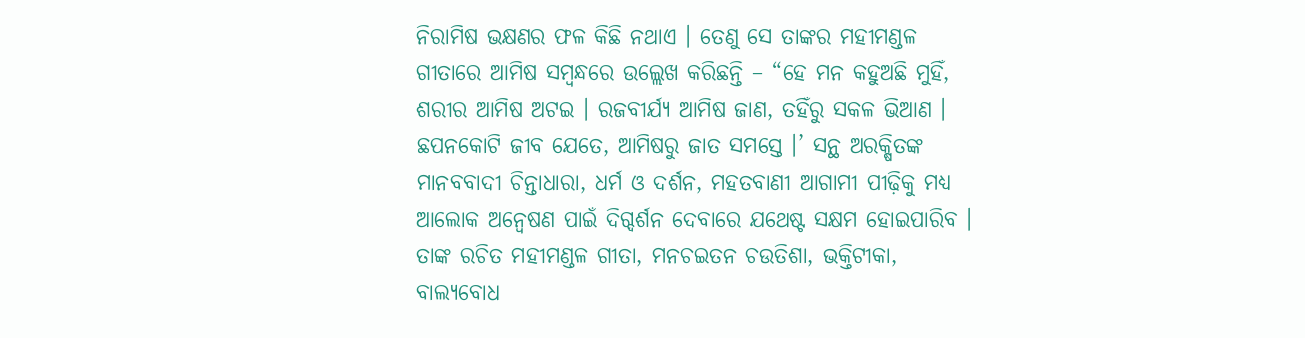ନିରାମିଷ ଭକ୍ଷଣର ଫଳ କିଛି ନଥାଏ । ତେଣୁ ସେ ତାଙ୍କର ମହୀମଣ୍ଡଳ ଗୀତାରେ ଆମିଷ ସମ୍ବନ୍ଧରେ ଉଲ୍ଲେଖ କରିଛନ୍ତି – “ହେ ମନ କହୁଅଛି ମୁହିଁ, ଶରୀର ଆମିଷ ଅଟଇ । ରଜବୀର୍ଯ୍ୟ ଆମିଷ ଜାଣ, ତହିଁରୁ ସକଳ ଭିଆଣ । ଛପନକୋଟି ଜୀବ ଯେତେ, ଆମିଷରୁ ଜାତ ସମସ୍ତେ ।’ ସନ୍ଥ ଅରକ୍ଷିତଙ୍କ ମାନବବାଦୀ ଚିନ୍ତାଧାରା, ଧର୍ମ ଓ ଦର୍ଶନ, ମହତବାଣୀ ଆଗାମୀ ପୀଢ଼ିକୁ ମଧ୍ୟ ଆଲୋକ ଅନ୍ୱେଷଣ ପାଇଁ ଦିଗ୍ଦର୍ଶନ ଦେବାରେ ଯଥେଷ୍ଟ ସକ୍ଷମ ହୋଇପାରିବ । ତାଙ୍କ ରଚିତ ମହୀମଣ୍ଡଳ ଗୀତା, ମନଚଇତନ ଚଉତିଶା, ଭକ୍ତିଟୀକା, ବାଲ୍ୟବୋଧ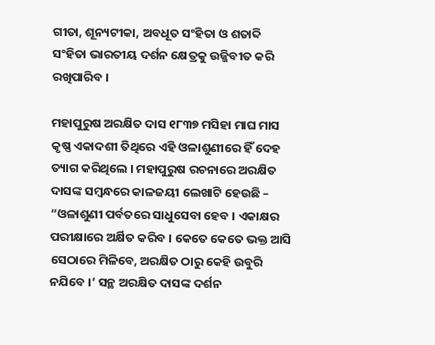ଗୀତା, ଶୂନ୍ୟଟୀକା, ଅବଧୂତ ସଂହିତା ଓ ଶତାବ୍ଦି ସଂହିତା ଭାରତୀୟ ଦର୍ଶନ କ୍ଷେତ୍ରକୁ ଉଜ୍ଜିବୀତ କରି ରଖିପାରିବ ।

ମହାପୁରୁଷ ଅରକ୍ଷିତ ଦାସ ୧୮୩୭ ମସିହା ମାଘ ମାସ କୃଷ୍ଣ ଏକାଦଶୀ ତିଥିରେ ଏହି ଓଳାଶୁଣୀରେ ହିଁ ଦେହ ତ୍ୟାଗ କରିଥିଲେ । ମହାପୁରୁଷ ରଚନାରେ ଅରକ୍ଷିତ ଦାସଙ୍କ ସମ୍ବନ୍ଧରେ କାଳଜୟୀ ଲେଖାଟି ହେଉଛି – “ଓଳାଶୁଣୀ ପର୍ବତରେ ସାଧୁସେବା ହେବ । ଏକାକ୍ଷର ପରୀକ୍ଷାରେ ଅର୍କ୍ଷିତ କରିବ । କେତେ କେତେ ଭକ୍ତ ଆସି ସେଠାରେ ମିଳିବେ, ଅରକ୍ଷିତ ଠାରୁ କେହି ଉବୁରି ନଯିବେ ।’ ସନ୍ଥ ଅରକ୍ଷିତ ଦାସଙ୍କ ଦର୍ଶନ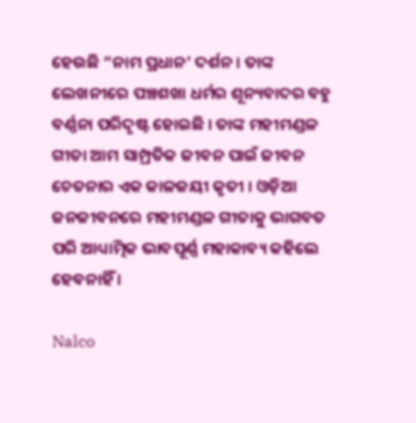ହେଉଛି “ନାମ ପ୍ରଧାନ’ ଦର୍ଶନ । ତାଙ୍କ ଲେଖନୀରେ ପଞ୍ଚଶଖା ଧର୍ମର ଶୂନ୍ୟବାଦର ବହୁ ବର୍ଣ୍ଣନା ପରିଦୃଷ୍ଟ ହୋଇଛି । ତାଙ୍କ ମହୀମଣ୍ଡଳ ଗୀତା ଆମ ସାମ୍ପ୍ରତିକ ଜୀବନ ପାଇଁ ଜୀବନ ଚେତନାର ଏକ କାଳଜୟୀ କୃତୀ । ଓଡ଼ିଆ ଜନଜୀବନରେ ମହୀମଣ୍ଡଳ ଗୀତାକୁ ଭାଗବତ ପରି ଆଧ୍ୟାତ୍ମିକ ଭାବପୂର୍ଣ୍ଣ ମହାକାବ୍ୟ କହିଲେ ହେବନାହିଁ ।

Nalco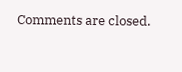Comments are closed.